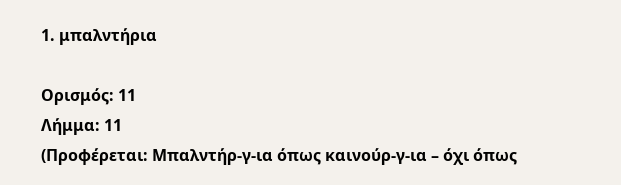1. μπαλντήρια

Ορισμός: 11
Λήμμα: 11
(Προφέρεται: Μπαλντήρ-γ-ια όπως καινούρ-γ-ια – όχι όπως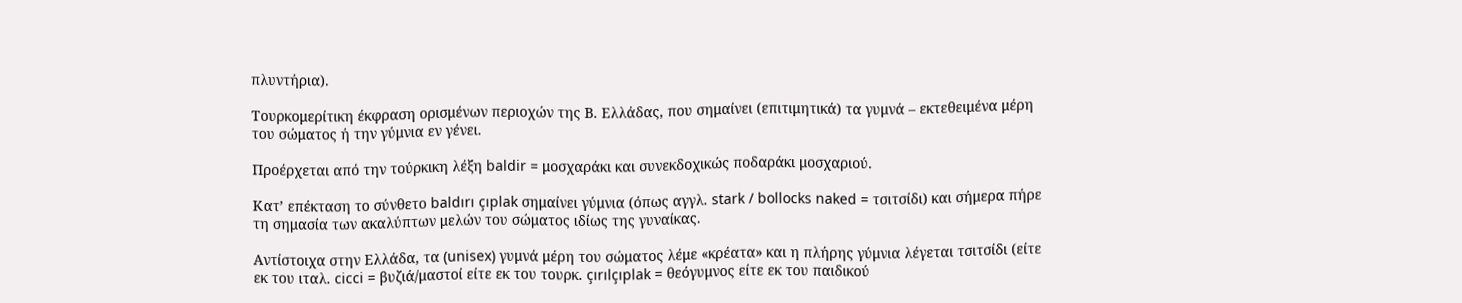πλυντήρια).

Τουρκομερίτικη έκφραση ορισμένων περιοχών της Β. Ελλάδας, που σημαίνει (επιτιμητικά) τα γυμνά – εκτεθειμένα μέρη του σώματος ή την γύμνια εν γένει.

Προέρχεται από την τούρκικη λέξη baldir = μοσχαράκι και συνεκδοχικώς ποδαράκι μοσχαριού.

Κατ’ επέκταση το σύνθετο baldırı çıplak σημαίνει γύμνια (όπως αγγλ. stark / bollocks naked = τσιτσίδι) και σήμερα πήρε τη σημασία των ακαλύπτων μελών του σώματος ιδίως της γυναίκας.

Αντίστοιχα στην Ελλάδα, τα (unisex) γυμνά μέρη του σώματος λέμε «κρέατα» και η πλήρης γύμνια λέγεται τσιτσίδι (είτε εκ του ιταλ. cicci = βυζιά/μαστοί είτε εκ του τουρκ. çırılçıplak = θεόγυμνος είτε εκ του παιδικού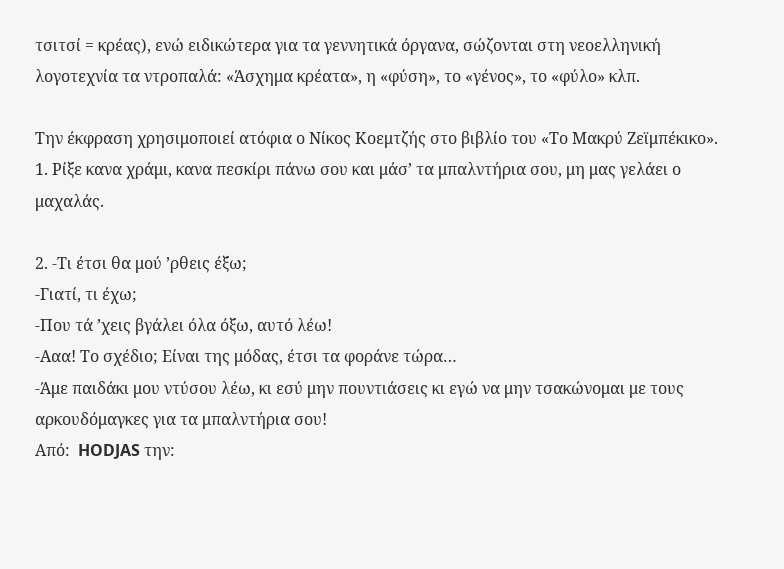τσιτσί = κρέας), ενώ ειδικώτερα για τα γεννητικά όργανα, σώζονται στη νεοελληνική λογοτεχνία τα ντροπαλά: «Άσχημα κρέατα», η «φύση», το «γένος», το «φύλο» κλπ.

Την έκφραση χρησιμοποιεί ατόφια ο Νίκος Κοεμτζής στο βιβλίο του «Το Μακρύ Ζεϊμπέκικο».
1. Ρίξε κανα χράμι, κανα πεσκίρι πάνω σου και μάσ’ τα μπαλντήρια σου, μη μας γελάει ο μαχαλάς.

2. -Τι έτσι θα μού ’ρθεις έξω;
-Γιατί, τι έχω;
-Που τά ’χεις βγάλει όλα όξω, αυτό λέω!
-Ααα! Το σχέδιο; Είναι της μόδας, έτσι τα φοράνε τώρα…
-Άμε παιδάκι μου ντύσου λέω, κι εσύ μην πουντιάσεις κι εγώ να μην τσακώνομαι με τους αρκουδόμαγκες για τα μπαλντήρια σου!
Από:  HODJAS την: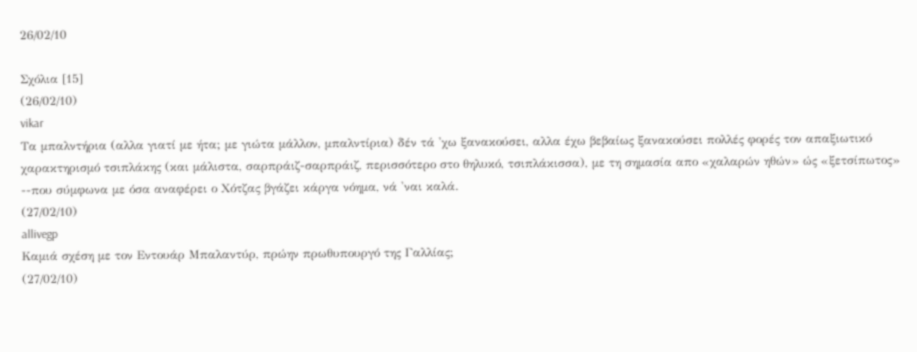26/02/10

Σχόλια [15]
(26/02/10)
vikar
Τα μπαλντήρια (αλλα γιατί με ήτα; με γιώτα μάλλον, μπαλντίρια) δέν τά 'χω ξανακούσει, αλλα έχω βεβαίως ξανακούσει πολλές φορές τον απαξιωτικό χαρακτηρισμό τσιπλάκης (και μάλιστα, σαρπράιζ-σαρπράιζ, περισσότερο στο θηλυκό, τσιπλάκισσα), με τη σημασία απο «χαλαρών ηθών» ώς «ξετσίπωτος» --που σύμφωνα με όσα αναφέρει ο Χότζας βγάζει κάργα νόημα, νά 'ναι καλά.
(27/02/10)
allivegp
Καμιά σχέση με τον Εντουάρ Μπαλαντύρ, πρώην πρωθυπουργό της Γαλλίας;
(27/02/10)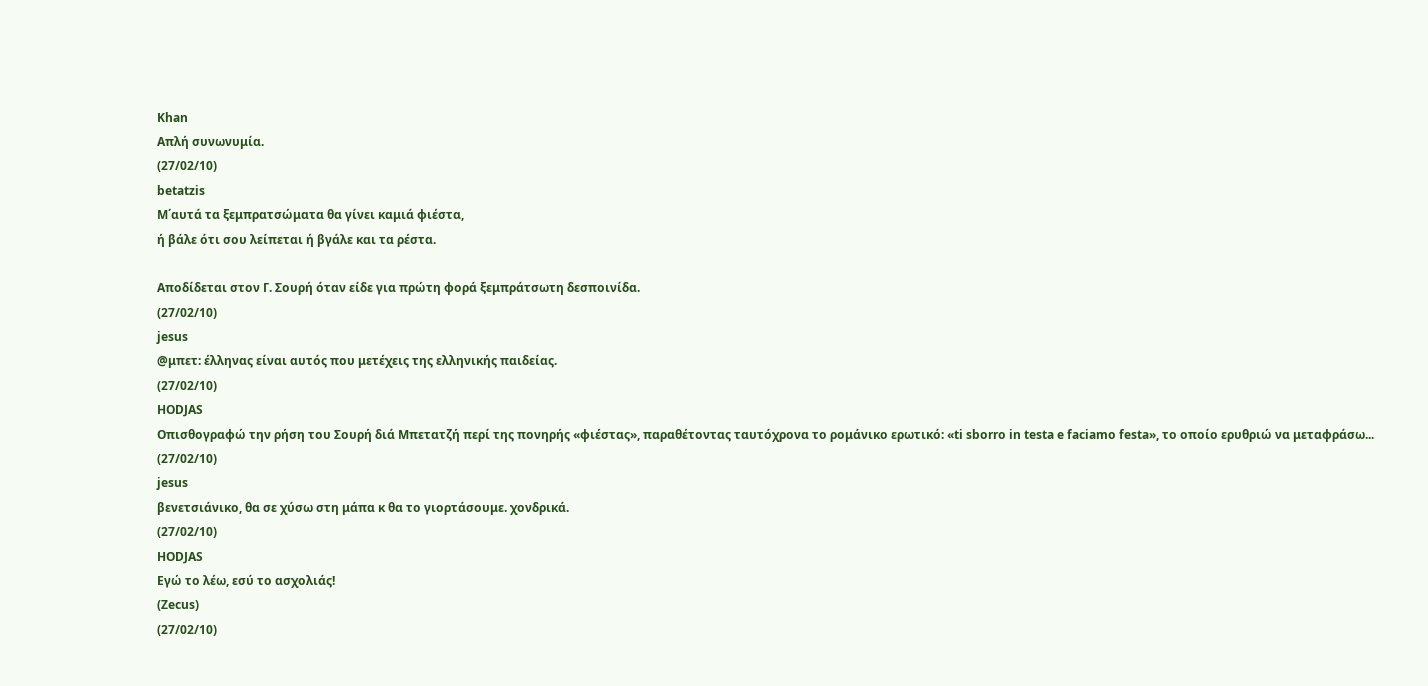Khan
Απλή συνωνυμία.
(27/02/10)
betatzis
Μ΄αυτά τα ξεμπρατσώματα θα γίνει καμιά φιέστα,
ή βάλε ότι σου λείπεται ή βγάλε και τα ρέστα.

Αποδίδεται στον Γ. Σουρή όταν είδε για πρώτη φορά ξεμπράτσωτη δεσποινίδα.
(27/02/10)
jesus
@μπετ: έλληνας είναι αυτός που μετέχεις της ελληνικής παιδείας.
(27/02/10)
HODJAS
Οπισθογραφώ την ρήση του Σουρή διά Μπετατζή περί της πονηρής «φιέστας», παραθέτοντας ταυτόχρονα το ρομάνικο ερωτικό: «ti sborro in testa e faciamo festa», το οποίο ερυθριώ να μεταφράσω...
(27/02/10)
jesus
βενετσιάνικο, θα σε χύσω στη μάπα κ θα το γιορτάσουμε. χονδρικά.
(27/02/10)
HODJAS
Εγώ το λέω, εσύ το ασχολιάς!
(Zecus)
(27/02/10)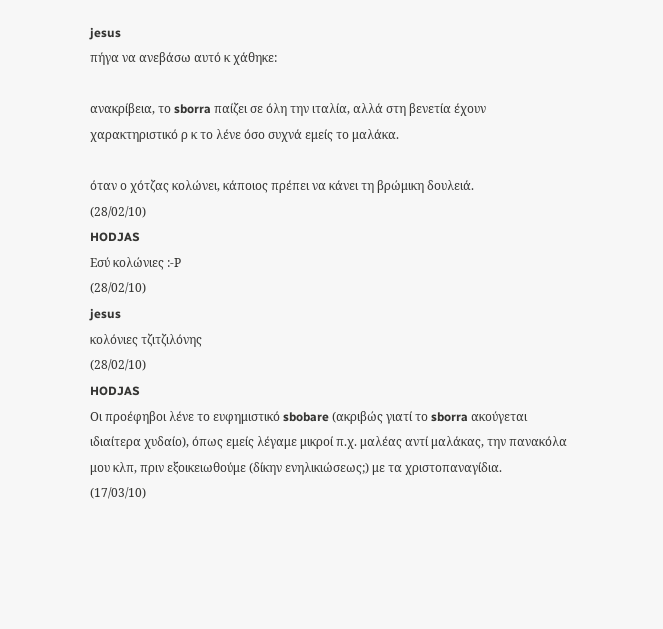jesus
πήγα να ανεβάσω αυτό κ χάθηκε:

ανακρίβεια, το sborra παίζει σε όλη την ιταλία, αλλά στη βενετία έχουν χαρακτηριστικό ρ κ το λένε όσο συχνά εμείς το μαλάκα.

όταν ο χότζας κολώνει, κάποιος πρέπει να κάνει τη βρώμικη δουλειά.
(28/02/10)
HODJAS
Εσύ κολώνιες :-Ρ
(28/02/10)
jesus
κολόνιες τζιτζιλόνης
(28/02/10)
HODJAS
Οι προέφηβοι λένε το ευφημιστικό sbobare (ακριβώς γιατί το sborra ακούγεται ιδιαίτερα χυδαίο), όπως εμείς λέγαμε μικροί π.χ. μαλέας αντί μαλάκας, την πανακόλα μου κλπ, πριν εξοικειωθούμε (δίκην ενηλικιώσεως;) με τα χριστοπαναγίδια.
(17/03/10)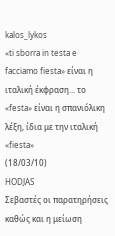kalos_lykos
«ti sborra in testa e facciamo fiesta» είναι η ιταλική έκφραση... το «festa» είναι η σπανιόλικη λέξη, ίδια με την ιταλική «fiesta»
(18/03/10)
HODJAS
Σεβαστές οι παρατηρήσεις καθώς και η μείωση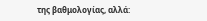της βαθμολογίας, αλλά: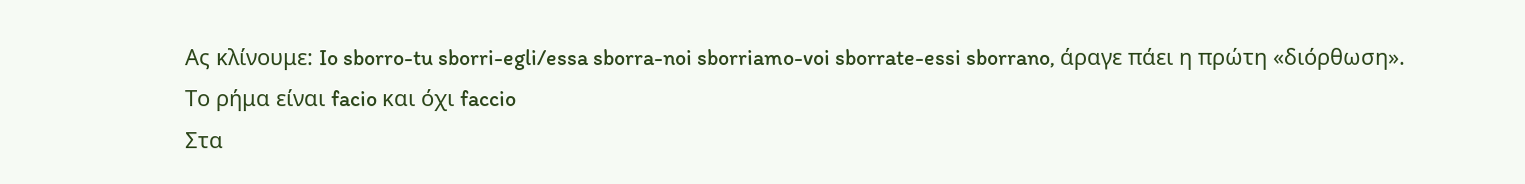Ας κλίνουμε: Io sborro-tu sborri-egli/essa sborra-noi sborriamo-voi sborrate-essi sborrano, άραγε πάει η πρώτη «διόρθωση».
Το ρήμα είναι facio και όχι faccio
Στα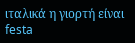ιταλικά η γιορτή είναι festa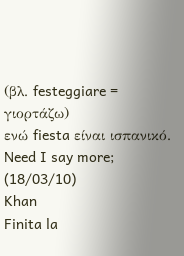(βλ. festeggiare = γιορτάζω)
ενώ fiesta είναι ισπανικό.
Need I say more;
(18/03/10)
Khan
Finita la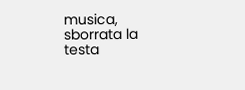musica, sborrata la testa